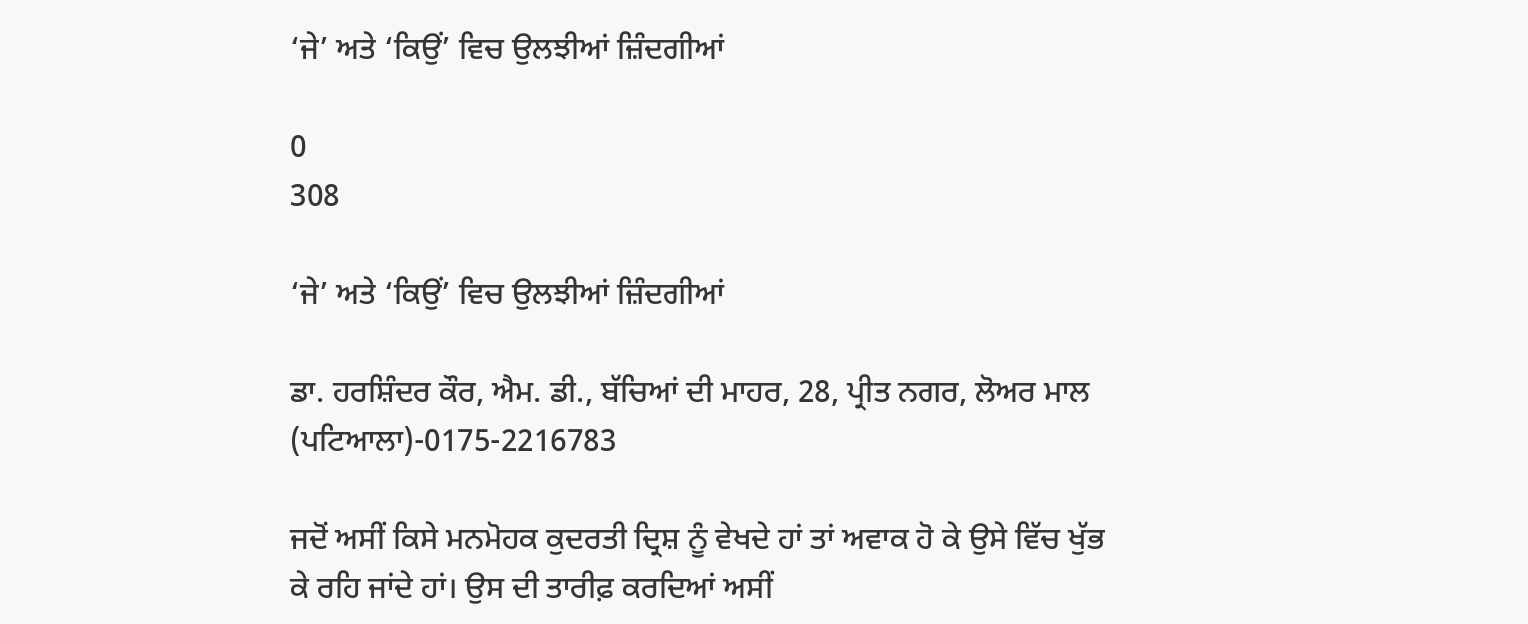‘ਜੇ’ ਅਤੇ ‘ਕਿਉਂ’ ਵਿਚ ਉਲਝੀਆਂ ਜ਼ਿੰਦਗੀਆਂ

0
308

‘ਜੇ’ ਅਤੇ ‘ਕਿਉਂ’ ਵਿਚ ਉਲਝੀਆਂ ਜ਼ਿੰਦਗੀਆਂ

ਡਾ. ਹਰਸ਼ਿੰਦਰ ਕੌਰ, ਐਮ. ਡੀ., ਬੱਚਿਆਂ ਦੀ ਮਾਹਰ, 28, ਪ੍ਰੀਤ ਨਗਰ, ਲੋਅਰ ਮਾਲ (ਪਟਿਆਲਾ)-0175-2216783

ਜਦੋਂ ਅਸੀਂ ਕਿਸੇ ਮਨਮੋਹਕ ਕੁਦਰਤੀ ਦ੍ਰਿਸ਼ ਨੂੰ ਵੇਖਦੇ ਹਾਂ ਤਾਂ ਅਵਾਕ ਹੋ ਕੇ ਉਸੇ ਵਿੱਚ ਖੁੱਭ ਕੇ ਰਹਿ ਜਾਂਦੇ ਹਾਂ। ਉਸ ਦੀ ਤਾਰੀਫ਼ ਕਰਦਿਆਂ ਅਸੀਂ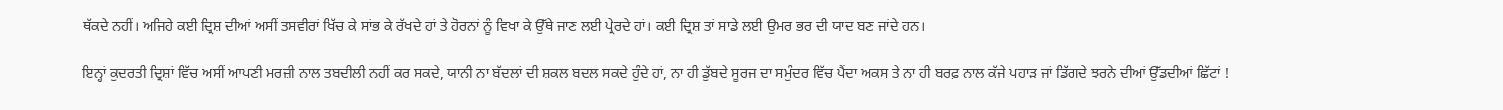ਥੱਕਦੇ ਨਹੀਂ। ਅਜਿਹੇ ਕਈ ਦ੍ਰਿਸ਼ ਦੀਆਂ ਅਸੀਂ ਤਸਵੀਰਾਂ ਖਿੱਚ ਕੇ ਸਾਂਭ ਕੇ ਰੱਖਦੇ ਹਾਂ ਤੇ ਹੋਰਨਾਂ ਨੂੰ ਵਿਖਾ ਕੇ ਉੱਥੇ ਜਾਣ ਲਈ ਪ੍ਰੇਰਦੇ ਹਾਂ। ਕਈ ਦ੍ਰਿਸ਼ ਤਾਂ ਸਾਡੇ ਲਈ ਉਮਰ ਭਰ ਦੀ ਯਾਦ ਬਣ ਜਾਂਦੇ ਹਨ।

ਇਨ੍ਹਾਂ ਕੁਦਰਤੀ ਦ੍ਰਿਸ਼ਾਂ ਵਿੱਚ ਅਸੀਂ ਆਪਣੀ ਮਰਜ਼ੀ ਨਾਲ ਤਬਦੀਲੀ ਨਹੀਂ ਕਰ ਸਕਦੇ, ਯਾਨੀ ਨਾ ਬੱਦਲਾਂ ਦੀ ਸ਼ਕਲ ਬਦਲ ਸਕਦੇ ਹੁੰਦੇ ਹਾਂ, ਨਾ ਹੀ ਡੁੱਬਦੇ ਸੂਰਜ ਦਾ ਸਮੁੰਦਰ ਵਿੱਚ ਪੈਂਦਾ ਅਕਸ ਤੇ ਨਾ ਹੀ ਬਰਫ਼ ਨਾਲ ਕੱਜੇ ਪਹਾੜ ਜਾਂ ਡਿੱਗਦੇ ਝਰਨੇ ਦੀਆਂ ਉੱਡਦੀਆਂ ਛਿੱਟਾਂ !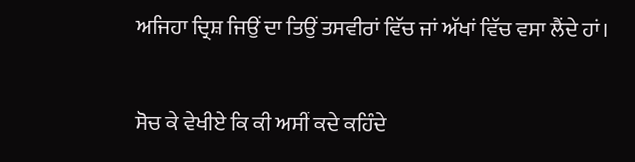ਅਜਿਹਾ ਦ੍ਰਿਸ਼ ਜਿਉਂ ਦਾ ਤਿਉਂ ਤਸਵੀਰਾਂ ਵਿੱਚ ਜਾਂ ਅੱਖਾਂ ਵਿੱਚ ਵਸਾ ਲੈਂਦੇ ਹਾਂ।

ਸੋਚ ਕੇ ਵੇਖੀਏ ਕਿ ਕੀ ਅਸੀਂ ਕਦੇ ਕਹਿੰਦੇ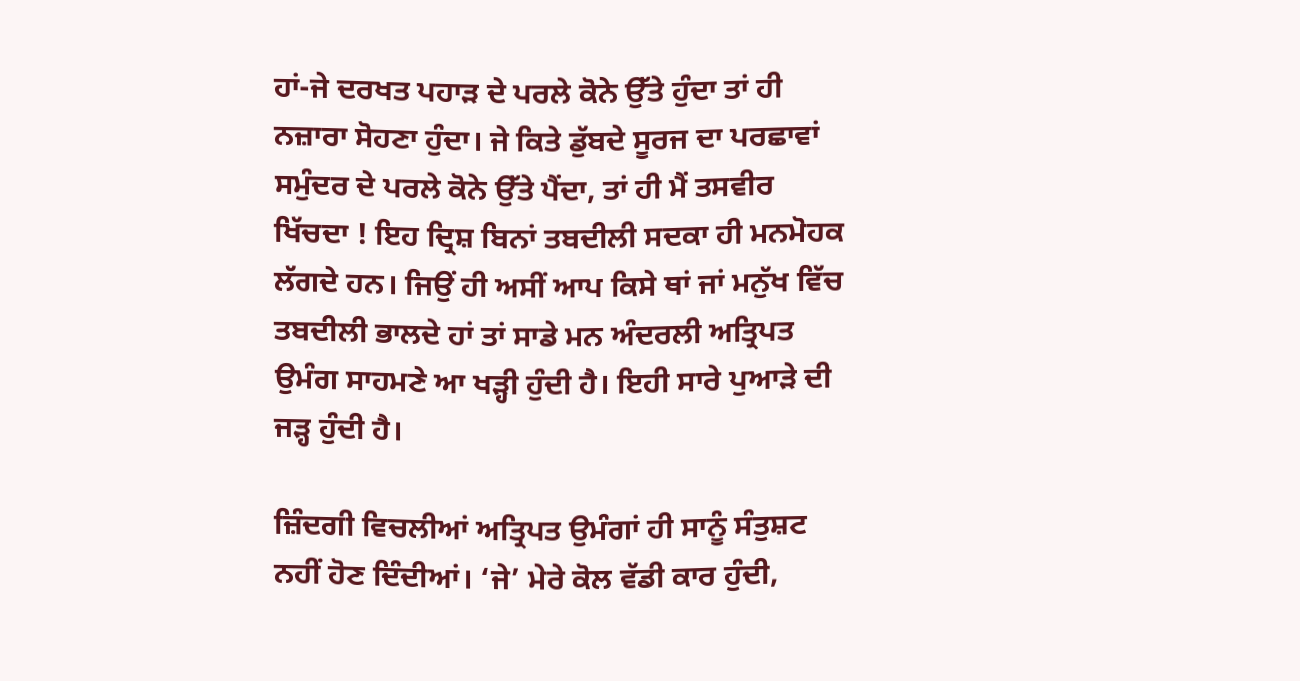ਹਾਂ-ਜੇ ਦਰਖਤ ਪਹਾੜ ਦੇ ਪਰਲੇ ਕੋਨੇ ਉੱਤੇ ਹੁੰਦਾ ਤਾਂ ਹੀ ਨਜ਼ਾਰਾ ਸੋਹਣਾ ਹੁੰਦਾ। ਜੇ ਕਿਤੇ ਡੁੱਬਦੇ ਸੂਰਜ ਦਾ ਪਰਛਾਵਾਂ ਸਮੁੰਦਰ ਦੇ ਪਰਲੇ ਕੋਨੇ ਉੱਤੇ ਪੈਂਦਾ, ਤਾਂ ਹੀ ਮੈਂ ਤਸਵੀਰ ਖਿੱਚਦਾ ! ਇਹ ਦ੍ਰਿਸ਼ ਬਿਨਾਂ ਤਬਦੀਲੀ ਸਦਕਾ ਹੀ ਮਨਮੋਹਕ ਲੱਗਦੇ ਹਨ। ਜਿਉਂ ਹੀ ਅਸੀਂ ਆਪ ਕਿਸੇ ਥਾਂ ਜਾਂ ਮਨੁੱਖ ਵਿੱਚ ਤਬਦੀਲੀ ਭਾਲਦੇ ਹਾਂ ਤਾਂ ਸਾਡੇ ਮਨ ਅੰਦਰਲੀ ਅਤ੍ਰਿਪਤ ਉਮੰਗ ਸਾਹਮਣੇ ਆ ਖੜ੍ਹੀ ਹੁੰਦੀ ਹੈ। ਇਹੀ ਸਾਰੇ ਪੁਆੜੇ ਦੀ ਜੜ੍ਹ ਹੁੰਦੀ ਹੈ।

ਜ਼ਿੰਦਗੀ ਵਿਚਲੀਆਂ ਅਤ੍ਰਿਪਤ ਉਮੰਗਾਂ ਹੀ ਸਾਨੂੰ ਸੰਤੁਸ਼ਟ ਨਹੀਂ ਹੋਣ ਦਿੰਦੀਆਂ। ‘ਜੇ’ ਮੇਰੇ ਕੋਲ ਵੱਡੀ ਕਾਰ ਹੁੰਦੀ,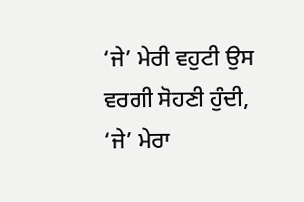‘ਜੇ’ ਮੇਰੀ ਵਹੁਟੀ ਉਸ ਵਰਗੀ ਸੋਹਣੀ ਹੁੰਦੀ, ‘ਜੇ’ ਮੇਰਾ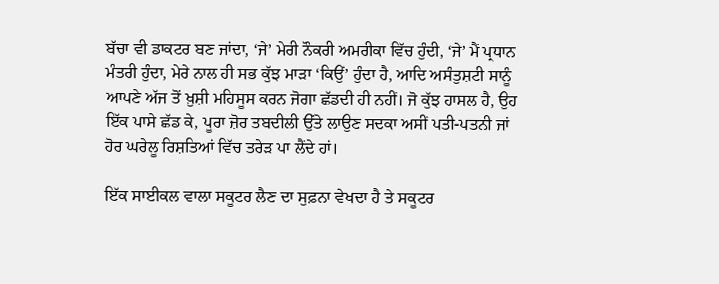ਬੱਚਾ ਵੀ ਡਾਕਟਰ ਬਣ ਜਾਂਦਾ, ‘ਜੇ’ ਮੇਰੀ ਨੌਕਰੀ ਅਮਰੀਕਾ ਵਿੱਚ ਹੁੰਦੀ, ‘ਜੇ’ ਮੈਂ ਪ੍ਰਧਾਨ ਮੰਤਰੀ ਹੁੰਦਾ, ਮੇਰੇ ਨਾਲ ਹੀ ਸਭ ਕੁੱਝ ਮਾੜਾ ‘ਕਿਉਂ’ ਹੁੰਦਾ ਹੈ, ਆਦਿ ਅਸੰਤੁਸ਼ਟੀ ਸਾਨੂੰ ਆਪਣੇ ਅੱਜ ਤੋਂ ਖ਼ੁਸ਼ੀ ਮਹਿਸੂਸ ਕਰਨ ਜੋਗਾ ਛੱਡਦੀ ਹੀ ਨਹੀਂ। ਜੋ ਕੁੱਝ ਹਾਸਲ ਹੈ, ਉਹ ਇੱਕ ਪਾਸੇ ਛੱਡ ਕੇ, ਪੂਰਾ ਜ਼ੋਰ ਤਬਦੀਲੀ ਉੱਤੇ ਲਾਉਣ ਸਦਕਾ ਅਸੀਂ ਪਤੀ-ਪਤਨੀ ਜਾਂ ਹੋਰ ਘਰੇਲੂ ਰਿਸ਼ਤਿਆਂ ਵਿੱਚ ਤਰੇੜ ਪਾ ਲੈਂਦੇ ਹਾਂ।

ਇੱਕ ਸਾਈਕਲ ਵਾਲਾ ਸਕੂਟਰ ਲੈਣ ਦਾ ਸੁਫ਼ਨਾ ਵੇਖਦਾ ਹੈ ਤੇ ਸਕੂਟਰ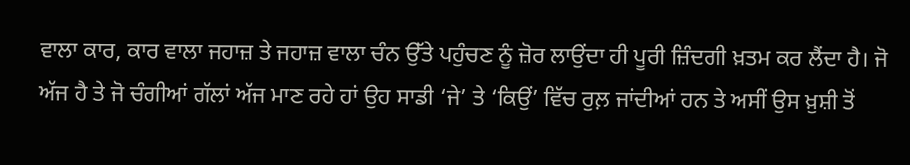ਵਾਲਾ ਕਾਰ, ਕਾਰ ਵਾਲਾ ਜਹਾਜ਼ ਤੇ ਜਹਾਜ਼ ਵਾਲਾ ਚੰਨ ਉੱਤੇ ਪਹੁੰਚਣ ਨੂੰ ਜ਼ੋਰ ਲਾਉਂਦਾ ਹੀ ਪੂਰੀ ਜ਼ਿੰਦਗੀ ਖ਼ਤਮ ਕਰ ਲੈਂਦਾ ਹੈ। ਜੋ ਅੱਜ ਹੈ ਤੇ ਜੋ ਚੰਗੀਆਂ ਗੱਲਾਂ ਅੱਜ ਮਾਣ ਰਹੇ ਹਾਂ ਉਹ ਸਾਡੀ ‘ਜੇ’ ਤੇ ‘ਕਿਉਂ’ ਵਿੱਚ ਰੁਲ਼ ਜਾਂਦੀਆਂ ਹਨ ਤੇ ਅਸੀਂ ਉਸ ਖ਼ੁਸ਼ੀ ਤੋਂ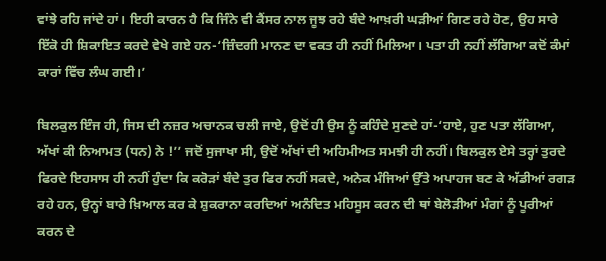ਵਾਂਝੇ ਰਹਿ ਜਾਂਦੇ ਹਾਂ। ਇਹੀ ਕਾਰਨ ਹੈ ਕਿ ਜਿੰਨੇ ਵੀ ਕੈਂਸਰ ਨਾਲ ਜੂਝ ਰਹੇ ਬੰਦੇ ਆਖ਼ਰੀ ਘੜੀਆਂ ਗਿਣ ਰਹੇ ਹੋਣ, ਉਹ ਸਾਰੇ ਇੱਕੋ ਹੀ ਸ਼ਿਕਾਇਤ ਕਰਦੇ ਵੇਖੇ ਗਏ ਹਨ-‘ਜ਼ਿੰਦਗੀ ਮਾਨਣ ਦਾ ਵਕਤ ਹੀ ਨਹੀਂ ਮਿਲਿਆ। ਪਤਾ ਹੀ ਨਹੀਂ ਲੱਗਿਆ ਕਦੋਂ ਕੰਮਾਂ ਕਾਰਾਂ ਵਿੱਚ ਲੰਘ ਗਈ।’

ਬਿਲਕੁਲ ਇੰਜ ਹੀ, ਜਿਸ ਦੀ ਨਜ਼ਰ ਅਚਾਨਕ ਚਲੀ ਜਾਏ, ਉਦੋਂ ਹੀ ਉਸ ਨੂੰ ਕਹਿੰਦੇ ਸੁਣਦੇ ਹਾਂ-‘ਹਾਏ, ਹੁਣ ਪਤਾ ਲੱਗਿਆ, ਅੱਖਾਂ ਕੀ ਨਿਆਮਤ (ਧਨ) ਨੇ !’’ ਜਦੋਂ ਸੁਜਾਖਾ ਸੀ, ਉਦੋਂ ਅੱਖਾਂ ਦੀ ਅਹਿਮੀਅਤ ਸਮਝੀ ਹੀ ਨਹੀਂ। ਬਿਲਕੁਲ ਏਸੇ ਤਰ੍ਹਾਂ ਤੁਰਦੇ ਫਿਰਦੇ ਇਹਸਾਸ ਹੀ ਨਹੀਂ ਹੁੰਦਾ ਕਿ ਕਰੋੜਾਂ ਬੰਦੇ ਤੁਰ ਫਿਰ ਨਹੀਂ ਸਕਦੇ, ਅਨੇਕ ਮੰਜਿਆਂ ਉੱਤੇ ਅਪਾਹਜ ਬਣ ਕੇ ਅੱਡੀਆਂ ਰਗੜ ਰਹੇ ਹਨ, ਉਨ੍ਹਾਂ ਬਾਰੇ ਖ਼ਿਆਲ ਕਰ ਕੇ ਸ਼ੁਕਰਾਨਾ ਕਰਦਿਆਂ ਅਨੰਦਿਤ ਮਹਿਸੂਸ ਕਰਨ ਦੀ ਥਾਂ ਬੇਲੋੜੀਆਂ ਮੰਗਾਂ ਨੂੰ ਪੂਰੀਆਂ ਕਰਨ ਦੇ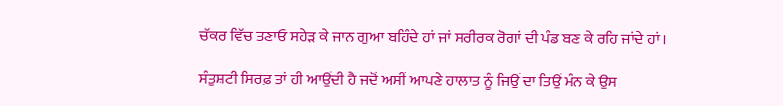ਚੱਕਰ ਵਿੱਚ ਤਣਾਓ ਸਹੇੜ ਕੇ ਜਾਨ ਗੁਆ ਬਹਿੰਦੇ ਹਾਂ ਜਾਂ ਸਰੀਰਕ ਰੋਗਾਂ ਦੀ ਪੰਡ ਬਣ ਕੇ ਰਹਿ ਜਾਂਦੇ ਹਾਂ।

ਸੰਤੁਸ਼ਟੀ ਸਿਰਫ਼ ਤਾਂ ਹੀ ਆਉਂਦੀ ਹੈ ਜਦੋਂ ਅਸੀਂ ਆਪਣੇ ਹਾਲਾਤ ਨੂੰ ਜਿਉਂ ਦਾ ਤਿਉਂ ਮੰਨ ਕੇ ਉਸ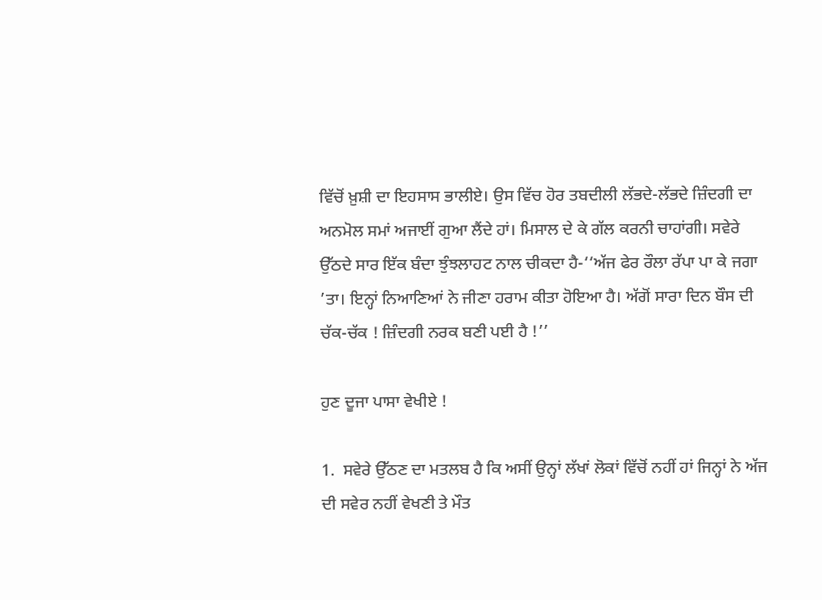ਵਿੱਚੋਂ ਖ਼ੁਸ਼ੀ ਦਾ ਇਹਸਾਸ ਭਾਲੀਏ। ਉਸ ਵਿੱਚ ਹੋਰ ਤਬਦੀਲੀ ਲੱਭਦੇ-ਲੱਭਦੇ ਜ਼ਿੰਦਗੀ ਦਾ ਅਨਮੋਲ ਸਮਾਂ ਅਜਾਈਂ ਗੁਆ ਲੈਂਦੇ ਹਾਂ। ਮਿਸਾਲ ਦੇ ਕੇ ਗੱਲ ਕਰਨੀ ਚਾਹਾਂਗੀ। ਸਵੇਰੇ ਉੱਠਦੇ ਸਾਰ ਇੱਕ ਬੰਦਾ ਝੁੰਝਲਾਹਟ ਨਾਲ ਚੀਕਦਾ ਹੈ-‘‘ਅੱਜ ਫੇਰ ਰੌਲਾ ਰੱਪਾ ਪਾ ਕੇ ਜਗਾ ’ਤਾ। ਇਨ੍ਹਾਂ ਨਿਆਣਿਆਂ ਨੇ ਜੀਣਾ ਹਰਾਮ ਕੀਤਾ ਹੋਇਆ ਹੈ। ਅੱਗੋਂ ਸਾਰਾ ਦਿਨ ਬੌਸ ਦੀ ਚੱਕ-ਚੱਕ ! ਜ਼ਿੰਦਗੀ ਨਰਕ ਬਣੀ ਪਈ ਹੈ !’’

ਹੁਣ ਦੂਜਾ ਪਾਸਾ ਵੇਖੀਏ !

1.  ਸਵੇਰੇ ਉੱਠਣ ਦਾ ਮਤਲਬ ਹੈ ਕਿ ਅਸੀਂ ਉਨ੍ਹਾਂ ਲੱਖਾਂ ਲੋਕਾਂ ਵਿੱਚੋਂ ਨਹੀਂ ਹਾਂ ਜਿਨ੍ਹਾਂ ਨੇ ਅੱਜ ਦੀ ਸਵੇਰ ਨਹੀਂ ਵੇਖਣੀ ਤੇ ਮੌਤ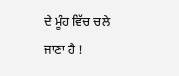ਦੇ ਮੂੰਹ ਵਿੱਚ ਚਲੇ ਜਾਣਾ ਹੈ !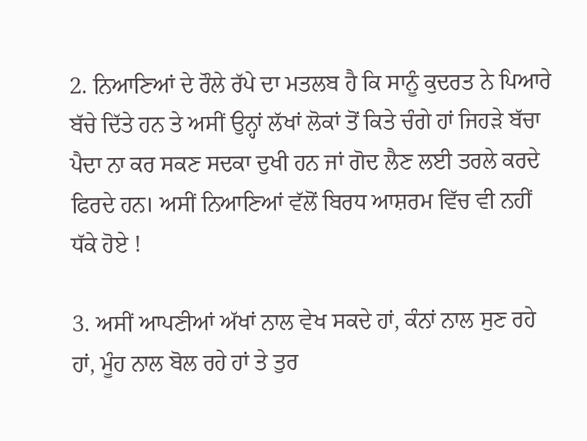2. ਨਿਆਣਿਆਂ ਦੇ ਰੌਲੇ ਰੱਪੇ ਦਾ ਮਤਲਬ ਹੈ ਕਿ ਸਾਨੂੰ ਕੁਦਰਤ ਨੇ ਪਿਆਰੇ ਬੱਚੇ ਦਿੱਤੇ ਹਨ ਤੇ ਅਸੀਂ ਉਨ੍ਹਾਂ ਲੱਖਾਂ ਲੋਕਾਂ ਤੋਂ ਕਿਤੇ ਚੰਗੇ ਹਾਂ ਜਿਹੜੇ ਬੱਚਾ ਪੈਦਾ ਨਾ ਕਰ ਸਕਣ ਸਦਕਾ ਦੁਖੀ ਹਨ ਜਾਂ ਗੋਦ ਲੈਣ ਲਈ ਤਰਲੇ ਕਰਦੇ ਫਿਰਦੇ ਹਨ। ਅਸੀਂ ਨਿਆਣਿਆਂ ਵੱਲੋਂ ਬਿਰਧ ਆਸ਼ਰਮ ਵਿੱਚ ਵੀ ਨਹੀਂ ਧੱਕੇ ਹੋਏ !

3. ਅਸੀਂ ਆਪਣੀਆਂ ਅੱਖਾਂ ਨਾਲ ਵੇਖ ਸਕਦੇ ਹਾਂ, ਕੰਨਾਂ ਨਾਲ ਸੁਣ ਰਹੇ ਹਾਂ, ਮੂੰਹ ਨਾਲ ਬੋਲ ਰਹੇ ਹਾਂ ਤੇ ਤੁਰ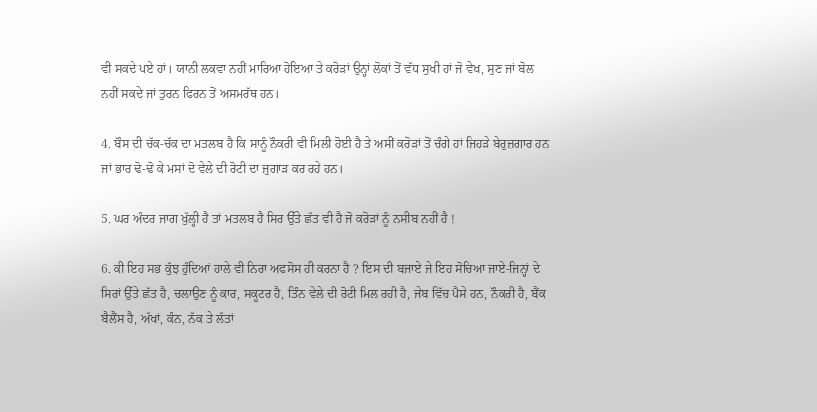ਵੀ ਸਕਦੇ ਪਏ ਹਾਂ। ਯਾਨੀ ਲਕਵਾ ਨਹੀਂ ਮਾਰਿਆ ਹੋਇਆ ਤੇ ਕਰੋੜਾਂ ਉਨ੍ਹਾਂ ਲੋਕਾਂ ਤੋਂ ਵੱਧ ਸੁਖੀ ਹਾਂ ਜੋ ਵੇਖ, ਸੁਣ ਜਾਂ ਬੋਲ ਨਹੀਂ ਸਕਦੇ ਜਾਂ ਤੁਰਨ ਫਿਰਨ ਤੋਂ ਅਸਮਰੱਥ ਹਨ।

4. ਬੌਸ ਦੀ ਚੱਕ-ਚੱਕ ਦਾ ਮਤਲਬ ਹੈ ਕਿ ਸਾਨੂੰ ਨੌਕਰੀ ਵੀ ਮਿਲੀ ਹੋਈ ਹੈ ਤੇ ਅਸੀਂ ਕਰੋੜਾਂ ਤੋਂ ਚੰਗੇ ਹਾਂ ਜਿਹੜੇ ਬੇਰੁਜ਼ਗਾਰ ਹਨ ਜਾਂ ਭਾਰ ਢੋ-ਢੋ ਕੇ ਮਸਾਂ ਦੋ ਵੇਲੇ ਦੀ ਰੋਟੀ ਦਾ ਜੁਗਾੜ ਕਰ ਰਹੇ ਹਨ।

5. ਘਰ ਅੰਦਰ ਜਾਗ ਖੁੱਲ੍ਹੀ ਹੈ ਤਾਂ ਮਤਲਬ ਹੈ ਸਿਰ ਉੱਤੇ ਛੱਤ ਵੀ ਹੈ ਜੋ ਕਰੋੜਾਂ ਨੂੰ ਨਸੀਬ ਨਹੀਂ ਹੈ !

6. ਕੀ ਇਹ ਸਭ ਕੁੱਝ ਹੁੰਦਿਆਂ ਹਾਲੇ ਵੀ ਨਿਰਾ ਅਫਸੋਸ ਹੀ ਕਰਨਾ ਹੈ ? ਇਸ ਦੀ ਬਜਾਏ ਜੇ ਇਹ ਸੋਚਿਆ ਜਾਏ-ਜਿਨ੍ਹਾਂ ਦੇ ਸਿਰਾਂ ਉੱਤੇ ਛੱਤ ਹੈ, ਚਲਾਉਣ ਨੂੰ ਕਾਰ, ਸਕੂਟਰ ਹੈ, ਤਿੰਨ ਵੇਲੇ ਦੀ ਰੋਟੀ ਮਿਲ ਰਹੀ ਹੈ, ਜੇਬ ਵਿੱਚ ਪੈਸੇ ਹਨ, ਨੌਕਰੀ ਹੈ, ਬੈਂਕ ਬੈਲੈਂਸ ਹੈ, ਅੱਖਾਂ, ਕੰਨ, ਨੱਕ ਤੇ ਲੱਤਾਂ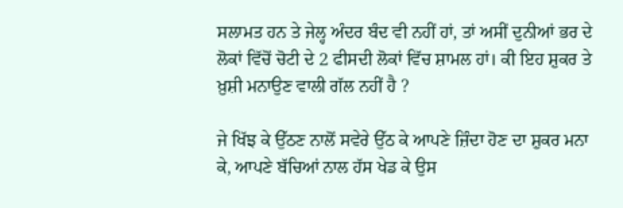ਸਲਾਮਤ ਹਨ ਤੇ ਜੇਲ੍ਹ ਅੰਦਰ ਬੰਦ ਵੀ ਨਹੀਂ ਹਾਂ, ਤਾਂ ਅਸੀਂ ਦੁਨੀਆਂ ਭਰ ਦੇ ਲੋਕਾਂ ਵਿੱਚੋਂ ਚੋਟੀ ਦੇ 2 ਫੀਸਦੀ ਲੋਕਾਂ ਵਿੱਚ ਸ਼ਾਮਲ ਹਾਂ। ਕੀ ਇਹ ਸ਼ੁਕਰ ਤੇ ਖ਼ੁਸ਼ੀ ਮਨਾਉਣ ਵਾਲੀ ਗੱਲ ਨਹੀਂ ਹੈ ?

ਜੇ ਖਿੱਝ ਕੇ ਉੱਠਣ ਨਾਲੋਂ ਸਵੇਰੇ ਉੱਠ ਕੇ ਆਪਣੇ ਜ਼ਿੰਦਾ ਹੋਣ ਦਾ ਸ਼ੁਕਰ ਮਨਾ ਕੇ, ਆਪਣੇ ਬੱਚਿਆਂ ਨਾਲ ਹੱਸ ਖੇਡ ਕੇ ਉਸ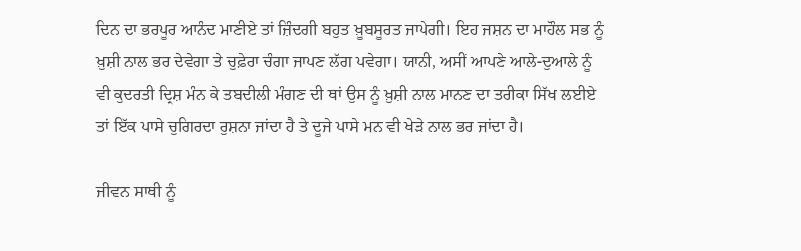ਦਿਨ ਦਾ ਭਰਪੂਰ ਆਨੰਦ ਮਾਣੀਏ ਤਾਂ ਜ਼ਿੰਦਗੀ ਬਹੁਤ ਖ਼ੂਬਸੂਰਤ ਜਾਪੇਗੀ। ਇਹ ਜਸ਼ਨ ਦਾ ਮਾਹੌਲ ਸਭ ਨੂੰ ਖ਼ੁਸ਼ੀ ਨਾਲ ਭਰ ਦੇਵੇਗਾ ਤੇ ਚੁਫ਼ੇਰਾ ਚੰਗਾ ਜਾਪਣ ਲੱਗ ਪਵੇਗਾ। ਯਾਨੀ, ਅਸੀਂ ਆਪਣੇ ਆਲੇ-ਦੁਆਲੇ ਨੂੰ ਵੀ ਕੁਦਰਤੀ ਦ੍ਰਿਸ਼ ਮੰਨ ਕੇ ਤਬਦੀਲੀ ਮੰਗਣ ਦੀ ਥਾਂ ਉਸ ਨੂੰ ਖ਼ੁਸ਼ੀ ਨਾਲ ਮਾਨਣ ਦਾ ਤਰੀਕਾ ਸਿੱਖ ਲਈਏ ਤਾਂ ਇੱਕ ਪਾਸੇ ਚੁਗਿਰਦਾ ਰੁਸ਼ਨਾ ਜਾਂਦਾ ਹੈ ਤੇ ਦੂਜੇ ਪਾਸੇ ਮਨ ਵੀ ਖੇੜੇ ਨਾਲ ਭਰ ਜਾਂਦਾ ਹੈ।

ਜੀਵਨ ਸਾਥੀ ਨੂੰ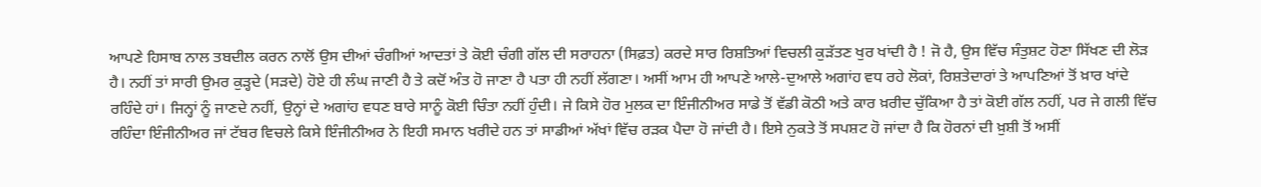ਆਪਣੇ ਹਿਸਾਬ ਨਾਲ ਤਬਦੀਲ ਕਰਨ ਨਾਲੋਂ ਉਸ ਦੀਆਂ ਚੰਗੀਆਂ ਆਦਤਾਂ ਤੇ ਕੋਈ ਚੰਗੀ ਗੱਲ ਦੀ ਸਰਾਹਨਾ (ਸਿਫ਼ਤ) ਕਰਦੇ ਸਾਰ ਰਿਸ਼ਤਿਆਂ ਵਿਚਲੀ ਕੁੜੱਤਣ ਖੁਰ ਖਾਂਦੀ ਹੈ ! ਜੋ ਹੈ, ਉਸ ਵਿੱਚ ਸੰਤੁਸ਼ਟ ਹੋਣਾ ਸਿੱਖਣ ਦੀ ਲੋੜ ਹੈ। ਨਹੀਂ ਤਾਂ ਸਾਰੀ ਉਮਰ ਕੁੜ੍ਹਦੇ (ਸੜਦੇ) ਹੋਏ ਹੀ ਲੰਘ ਜਾਣੀ ਹੈ ਤੇ ਕਦੋਂ ਅੰਤ ਹੋ ਜਾਣਾ ਹੈ ਪਤਾ ਹੀ ਨਹੀਂ ਲੱਗਣਾ। ਅਸੀਂ ਆਮ ਹੀ ਆਪਣੇ ਆਲੇ-ਦੁਆਲੇ ਅਗਾਂਹ ਵਧ ਰਹੇ ਲੋਕਾਂ, ਰਿਸ਼ਤੇਦਾਰਾਂ ਤੇ ਆਪਣਿਆਂ ਤੋਂ ਖ਼ਾਰ ਖਾਂਦੇ ਰਹਿੰਦੇ ਹਾਂ। ਜਿਨ੍ਹਾਂ ਨੂੰ ਜਾਣਦੇ ਨਹੀਂ, ਉਨ੍ਹਾਂ ਦੇ ਅਗਾਂਹ ਵਧਣ ਬਾਰੇ ਸਾਨੂੰ ਕੋਈ ਚਿੰਤਾ ਨਹੀਂ ਹੁੰਦੀ। ਜੇ ਕਿਸੇ ਹੋਰ ਮੁਲਕ ਦਾ ਇੰਜੀਨੀਅਰ ਸਾਡੇ ਤੋਂ ਵੱਡੀ ਕੋਠੀ ਅਤੇ ਕਾਰ ਖ਼ਰੀਦ ਚੁੱਕਿਆ ਹੈ ਤਾਂ ਕੋਈ ਗੱਲ ਨਹੀਂ, ਪਰ ਜੇ ਗਲੀ ਵਿੱਚ ਰਹਿੰਦਾ ਇੰਜੀਨੀਅਰ ਜਾਂ ਟੱਬਰ ਵਿਚਲੇ ਕਿਸੇ ਇੰਜੀਨੀਅਰ ਨੇ ਇਹੀ ਸਮਾਨ ਖਰੀਦੇ ਹਨ ਤਾਂ ਸਾਡੀਆਂ ਅੱਖਾਂ ਵਿੱਚ ਰੜਕ ਪੈਦਾ ਹੋ ਜਾਂਦੀ ਹੈ। ਇਸੇ ਨੁਕਤੇ ਤੋਂ ਸਪਸ਼ਟ ਹੋ ਜਾਂਦਾ ਹੈ ਕਿ ਹੋਰਨਾਂ ਦੀ ਖ਼ੁਸ਼ੀ ਤੋਂ ਅਸੀਂ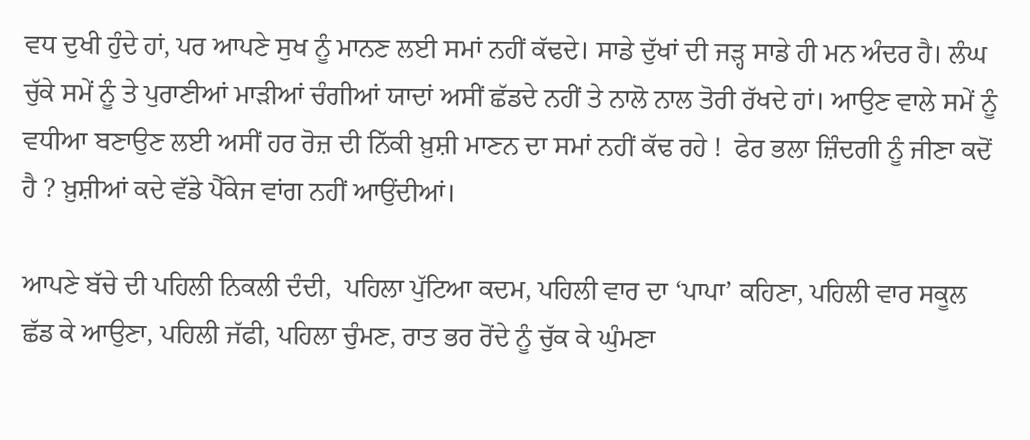ਵਧ ਦੁਖੀ ਹੁੰਦੇ ਹਾਂ, ਪਰ ਆਪਣੇ ਸੁਖ ਨੂੰ ਮਾਨਣ ਲਈ ਸਮਾਂ ਨਹੀਂ ਕੱਢਦੇ। ਸਾਡੇ ਦੁੱਖਾਂ ਦੀ ਜੜ੍ਹ ਸਾਡੇ ਹੀ ਮਨ ਅੰਦਰ ਹੈ। ਲੰਘ ਚੁੱਕੇ ਸਮੇਂ ਨੂੰ ਤੇ ਪੁਰਾਣੀਆਂ ਮਾੜੀਆਂ ਚੰਗੀਆਂ ਯਾਦਾਂ ਅਸੀਂ ਛੱਡਦੇ ਨਹੀਂ ਤੇ ਨਾਲੋ ਨਾਲ ਤੋਰੀ ਰੱਖਦੇ ਹਾਂ। ਆਉਣ ਵਾਲੇ ਸਮੇਂ ਨੂੰ ਵਧੀਆ ਬਣਾਉਣ ਲਈ ਅਸੀਂ ਹਰ ਰੋਜ਼ ਦੀ ਨਿੱਕੀ ਖ਼ੁਸ਼ੀ ਮਾਣਨ ਦਾ ਸਮਾਂ ਨਹੀਂ ਕੱਢ ਰਹੇ !  ਫੇਰ ਭਲਾ ਜ਼ਿੰਦਗੀ ਨੂੰ ਜੀਣਾ ਕਦੋਂ ਹੈ ? ਖ਼ੁਸ਼ੀਆਂ ਕਦੇ ਵੱਡੇ ਪੈੱਕੇਜ ਵਾਂਗ ਨਹੀਂ ਆਉਂਦੀਆਂ।

ਆਪਣੇ ਬੱਚੇ ਦੀ ਪਹਿਲੀ ਨਿਕਲੀ ਦੰਦੀ,  ਪਹਿਲਾ ਪੁੱਟਿਆ ਕਦਮ, ਪਹਿਲੀ ਵਾਰ ਦਾ ‘ਪਾਪਾ’ ਕਹਿਣਾ, ਪਹਿਲੀ ਵਾਰ ਸਕੂਲ ਛੱਡ ਕੇ ਆਉਣਾ, ਪਹਿਲੀ ਜੱਫੀ, ਪਹਿਲਾ ਚੁੰਮਣ, ਰਾਤ ਭਰ ਰੋਂਦੇ ਨੂੰ ਚੁੱਕ ਕੇ ਘੁੰਮਣਾ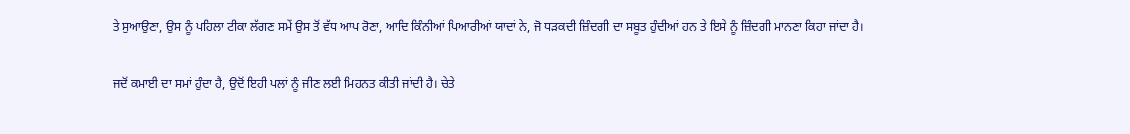ਤੇ ਸੁਆਉਣਾ, ਉਸ ਨੂੰ ਪਹਿਲਾ ਟੀਕਾ ਲੱਗਣ ਸਮੇਂ ਉਸ ਤੋਂ ਵੱਧ ਆਪ ਰੋਣਾ, ਆਦਿ ਕਿੰਨੀਆਂ ਪਿਆਰੀਆਂ ਯਾਦਾਂ ਨੇ, ਜੋ ਧੜਕਦੀ ਜ਼ਿੰਦਗੀ ਦਾ ਸਬੂਤ ਹੁੰਦੀਆਂ ਹਨ ਤੇ ਇਸੇ ਨੂੰ ਜ਼ਿੰਦਗੀ ਮਾਨਣਾ ਕਿਹਾ ਜਾਂਦਾ ਹੈ।

ਜਦੋਂ ਕਮਾਈ ਦਾ ਸਮਾਂ ਹੁੰਦਾ ਹੈ, ਉਦੋਂ ਇਹੀ ਪਲਾਂ ਨੂੰ ਜੀਣ ਲਈ ਮਿਹਨਤ ਕੀਤੀ ਜਾਂਦੀ ਹੈ। ਚੇਤੇ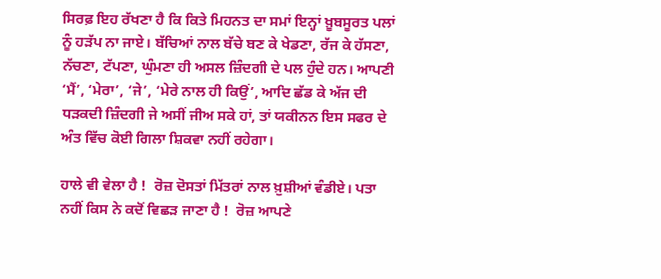ਸਿਰਫ਼ ਇਹ ਰੱਖਣਾ ਹੈ ਕਿ ਕਿਤੇ ਮਿਹਨਤ ਦਾ ਸਮਾਂ ਇਨ੍ਹਾਂ ਖ਼ੂਬਸੂਰਤ ਪਲਾਂ ਨੂੰ ਹੜੱਪ ਨਾ ਜਾਏ। ਬੱਚਿਆਂ ਨਾਲ ਬੱਚੇ ਬਣ ਕੇ ਖੇਡਣਾ, ਰੱਜ ਕੇ ਹੱਸਣਾ, ਨੱਚਣਾ, ਟੱਪਣਾ, ਘੁੰਮਣਾ ਹੀ ਅਸਲ ਜ਼ਿੰਦਗੀ ਦੇ ਪਲ ਹੁੰਦੇ ਹਨ। ਆਪਣੀ ‘ਮੈਂ’, ‘ਮੇਰਾ’, ‘ਜੇ’, ‘ਮੇਰੇ ਨਾਲ ਹੀ ਕਿਉਂ’, ਆਦਿ ਛੱਡ ਕੇ ਅੱਜ ਦੀ ਧੜਕਦੀ ਜ਼ਿੰਦਗੀ ਜੇ ਅਸੀਂ ਜੀਅ ਸਕੇ ਹਾਂ, ਤਾਂ ਯਕੀਨਨ ਇਸ ਸਫਰ ਦੇ ਅੰਤ ਵਿੱਚ ਕੋਈ ਗਿਲਾ ਸ਼ਿਕਵਾ ਨਹੀਂ ਰਹੇਗਾ।

ਹਾਲੇ ਵੀ ਵੇਲਾ ਹੈ !  ਰੋਜ਼ ਦੋਸਤਾਂ ਮਿੱਤਰਾਂ ਨਾਲ ਖ਼ੁਸ਼ੀਆਂ ਵੰਡੀਏ। ਪਤਾ ਨਹੀਂ ਕਿਸ ਨੇ ਕਦੋਂ ਵਿਛੜ ਜਾਣਾ ਹੈ !  ਰੋਜ਼ ਆਪਣੇ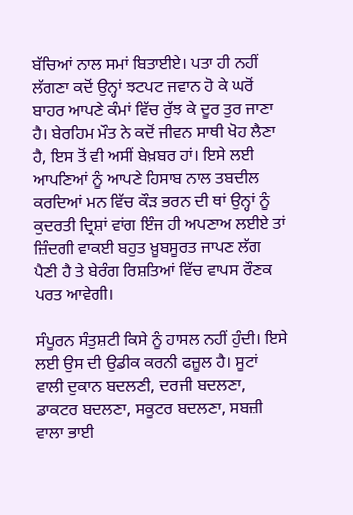ਬੱਚਿਆਂ ਨਾਲ ਸਮਾਂ ਬਿਤਾਈਏ। ਪਤਾ ਹੀ ਨਹੀਂ ਲੱਗਣਾ ਕਦੋਂ ਉਨ੍ਹਾਂ ਝਟਪਟ ਜਵਾਨ ਹੋ ਕੇ ਘਰੋਂ ਬਾਹਰ ਆਪਣੇ ਕੰਮਾਂ ਵਿੱਚ ਰੁੱਝ ਕੇ ਦੂਰ ਤੁਰ ਜਾਣਾ ਹੈ। ਬੇਰਹਿਮ ਮੌਤ ਨੇ ਕਦੋਂ ਜੀਵਨ ਸਾਥੀ ਖੋਹ ਲੈਣਾ ਹੈ, ਇਸ ਤੋਂ ਵੀ ਅਸੀਂ ਬੇਖ਼ਬਰ ਹਾਂ। ਇਸੇ ਲਈ ਆਪਣਿਆਂ ਨੂੰ ਆਪਣੇ ਹਿਸਾਬ ਨਾਲ ਤਬਦੀਲ ਕਰਦਿਆਂ ਮਨ ਵਿੱਚ ਕੌੜ ਭਰਨ ਦੀ ਥਾਂ ਉਨ੍ਹਾਂ ਨੂੰ ਕੁਦਰਤੀ ਦ੍ਰਿਸ਼ਾਂ ਵਾਂਗ ਇੰਜ ਹੀ ਅਪਣਾਅ ਲਈਏ ਤਾਂ ਜ਼ਿੰਦਗੀ ਵਾਕਈ ਬਹੁਤ ਖ਼ੂਬਸੂਰਤ ਜਾਪਣ ਲੱਗ ਪੈਣੀ ਹੈ ਤੇ ਬੇਰੰਗ ਰਿਸ਼ਤਿਆਂ ਵਿੱਚ ਵਾਪਸ ਰੌਣਕ ਪਰਤ ਆਵੇਗੀ।

ਸੰਪੂਰਨ ਸੰਤੁਸ਼ਟੀ ਕਿਸੇ ਨੂੰ ਹਾਸਲ ਨਹੀਂ ਹੁੰਦੀ। ਇਸੇ ਲਈ ਉਸ ਦੀ ਉਡੀਕ ਕਰਨੀ ਫਜ਼ੂਲ ਹੈ। ਸੂਟਾਂ ਵਾਲੀ ਦੁਕਾਨ ਬਦਲਣੀ, ਦਰਜੀ ਬਦਲਣਾ, ਡਾਕਟਰ ਬਦਲਣਾ, ਸਕੂਟਰ ਬਦਲਣਾ, ਸਬਜ਼ੀ ਵਾਲਾ ਭਾਈ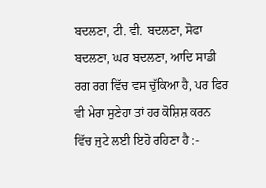ਬਦਲਣਾ, ਟੀ. ਵੀ. ਬਦਲਣਾ, ਸੋਫਾ ਬਦਲਣਾ, ਘਰ ਬਦਲਣਾ, ਆਦਿ ਸਾਡੀ ਰਗ ਰਗ ਵਿੱਚ ਵਸ ਚੁੱਕਿਆ ਹੈ, ਪਰ ਫਿਰ ਵੀ ਮੇਰਾ ਸੁਣੇਹਾ ਤਾਂ ਹਰ ਕੋਸ਼ਿਸ਼ ਕਰਨ ਵਿੱਚ ਜੁਟੇ ਲਈ ਇਹੋ ਰਹਿਣਾ ਹੈ :-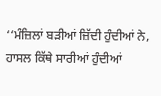‘‘ਮੰਜ਼ਿਲਾਂ ਬੜੀਆਂ ਜ਼ਿੱਦੀ ਹੁੰਦੀਆਂ ਨੇ, ਹਾਸਲ ਕਿੱਥੇ ਸਾਰੀਆਂ ਹੁੰਦੀਆਂ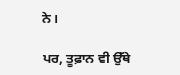ਨੇ।

ਪਰ, ਤੂਫ਼ਾਨ ਵੀ ਉੱਥੇ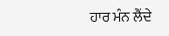ਹਾਰ ਮੰਨ ਲੈਂਦੇ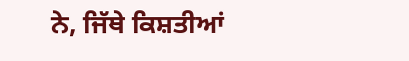ਨੇ, ਜਿੱਥੇ ਕਿਸ਼ਤੀਆਂ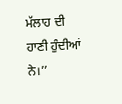ਮੱਲਾਹ ਦੀ ਹਾਣੀ ਹੁੰਦੀਆਂ ਨੇ।’’